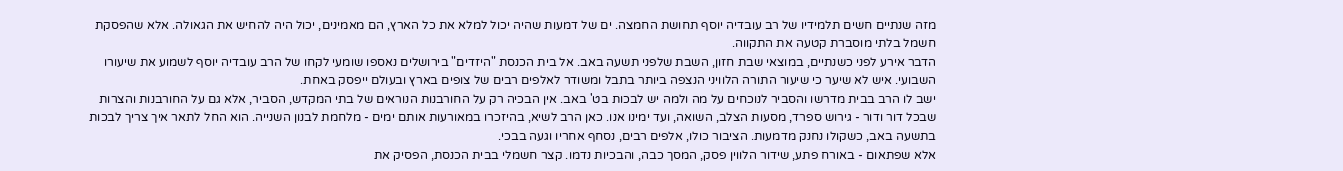מזה שנתיים חשים תלמידיו של רב עובדיה יוסף תחושת החמצה. ים של דמעות שהיה יכול למלא את כל הארץ, הם מאמינים, יכול היה להחיש את הגאולה. אלא שהפסקת חשמל בלתי מוסברת קטעה את התקווה.
הדבר אירע לפני כשנתיים, במוצאי שבת חזון, השבת שלפני תשעה באב. אל בית הכנסת "היזדים" בירושלים נאספו שומעי לקחו של הרב עובדיה יוסף לשמוע את שיעורו השבועי. איש לא שיער כי שיעור התורה הלוויני הנצפה ביותר בתבל ומשודר לאלפים רבים של צופים בארץ ובעולם ייפסק באחת.
ישב לו הרב בבית מדרשו והסביר לנוכחים על מה ולמה יש לבכות בט' באב. אין הבכיה רק על החורבנות הנוראים של בתי המקדש, הסביר, אלא גם על החורבנות והצרות שבכל דור ודור - גירוש ספרד, מסעות הצלב, השואה, ועד ימינו אנו. כאן הרב לשיא, בהיזכרו במאורעות אותם ימים - מלחמת לבנון השנייה. הוא החל לתאר איך צריך לבכות בתשעה באב, כשקולו נחנק מדמעות. הציבור כולו, אלפים רבים, נסחף אחריו וגעה בבכי.
אלא שפתאום - באורח פתע, שידור הלווין פסק, המסך כבה, והבכיות נדמו. קצר חשמלי בבית הכנסת, הפסיק את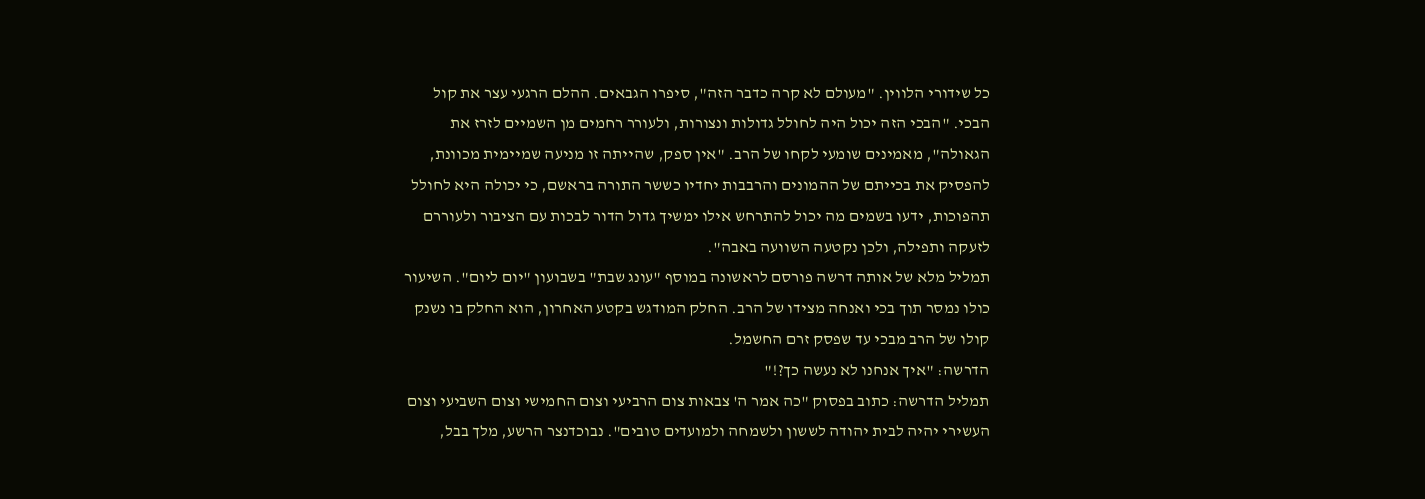כל שידורי הלווין. "מעולם לא קרה כדבר הזה", סיפרו הגבאים. ההלם הרגעי עצר את קול הבכי. "הבכי הזה יכול היה לחולל גדולות ונצורות, ולעורר רחמים מן השמיים לזרז את הגאולה", מאמינים שומעי לקחו של הרב. "אין ספק, שהייתה זו מניעה שמיימית מכוונת, להפסיק את בכייתם של ההמונים והרבבות יחדיו כששר התורה בראשם, כי יכולה היא לחולל תהפוכות, ידעו בשמים מה יכול להתרחש אילו ימשיך גדול הדור לבכות עם הציבור ולעוררם לזעקה ותפילה, ולכן נקטעה השוועה באבה".
תמליל מלא של אותה דרשה פורסם לראשונה במוסף "עונג שבת" בשבועון "יום ליום". השיעור כולו נמסר תוך בכי ואנחה מצידו של הרב. החלק המודגש בקטע האחרון, הוא החלק בו נשנק קולו של הרב מבכי עד שפסק זרם החשמל.
הדרשה: "איך אנחנו לא נעשה כך?!"
תמליל הדרשה: כתוב בפסוק "כה אמר ה' צבאות צום הרביעי וצום החמישי וצום השביעי וצום העשירי יהיה לבית יהודה לששון ולשמחה ולמועדים טובים". נבוכדנצר הרשע, מלך בבל,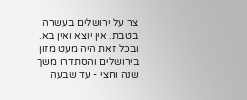צר על ירושלים בעשרה בטבת. אין יוצא ואין בא. ובכל זאת היה מעט מזון בירושלים והסתדרו משך שנה וחצי - עד שבעה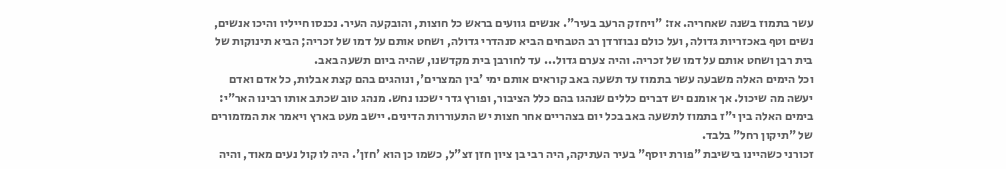עשר בתמוז בשנה שאחריה. אז: "ויחזק הרעב בעיר". אנשים גוועים בראש כל חוצות, והובקעה העיר. נכנסו חייליו והיכו אנשים, נשים וטף באכזריות גדולה, ועל כולם נבוזרדן רב הטבחים הביא סנהדרי גדולה, ושחט אותם על דמו של זכריה; הביא תינוקות של בית רבן ושחט אותם על דמו של זכריה. והיה צערם גדול... עד לחורבן בית מקדשנו, שהיה ביום תשעה באב.
וכל הימים האלה משבעה עשר בתמוז עד תשעה באב קוראים אותם ימי 'בין המצרים', ונוהגים בהם קצת אבלות, כל אדם ואדם יעשה מה שיכול. אך אומנם יש דברים כללים שנהגו בהם כלל הציבור, ופורץ גדר ישכנו נחש. מנהג טוב שכתב אותו רבינו האר"י: בימים האלה בין י"ז בתמוז לתשעה באב בכל יום בצהריים אחר חצות יש התעוררות הדינים. יישב מעט בארץ ויאמר את המזמורים של "תיקון רחל" בלבד.
זכורני כשהיינו בישיבת "פורת יוסף" בעיר העתיקה, היה רבי בן ציון חזן זצ"ל, כשמו כן הוא 'חזן'. היה לו קול נעים מאוד, והיה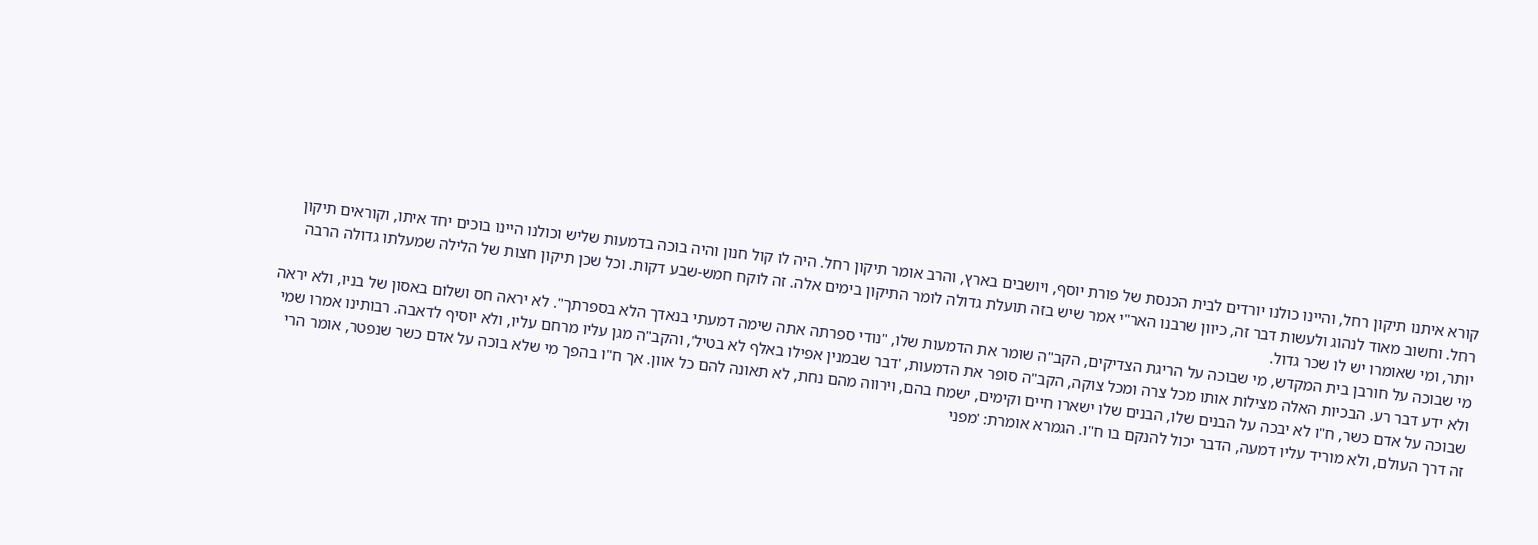קורא איתנו תיקון רחל, והיינו כולנו יורדים לבית הכנסת של פורת יוסף, ויושבים בארץ, והרב אומר תיקון רחל. היה לו קול חנון והיה בוכה בדמעות שליש וכולנו היינו בוכים יחד איתו, וקוראים תיקון רחל. וחשוב מאוד לנהוג ולעשות דבר זה, כיוון שרבנו האר"י אמר שיש בזה תועלת גדולה לומר התיקון בימים אלה. זה לוקח חמש-שבע דקות. וכל שכן תיקון חצות של הלילה שמעלתו גדולה הרבה יותר, ומי שאומרו יש לו שכר גדול.
מי שבוכה על חורבן בית המקדש, מי שבוכה על הריגת הצדיקים, הקב"ה שומר את הדמעות שלו, "נודי ספרתה אתה שימה דמעתי בנאדך הלא בספרתך". לא יראה חס ושלום באסון של בניו, ולא יראה ולא ידע דבר רע. הבכיות האלה מצילות אותו מכל צרה ומכל צוקה, הקב"ה סופר את הדמעות, 'דבר שבמנין אפילו באלף לא בטיל', והקב"ה מגן עליו מרחם עליו, ולא יוסיף לדאבה. רבותינו אמרו שמי שבוכה על אדם כשר, ח"ו לא יבכה על הבנים שלו, הבנים שלו ישארו חיים וקימים, ישמח בהם, וירווה מהם נחת, לא תאונה להם כל אוון. אך ח"ו בהפך מי שלא בוכה על אדם כשר שנפטר, אומר הרי זה דרך העולם, ולא מוריד עליו דמעה, הדבר יכול להנקם בו ח"ו. הגמרא אומרת: 'מפני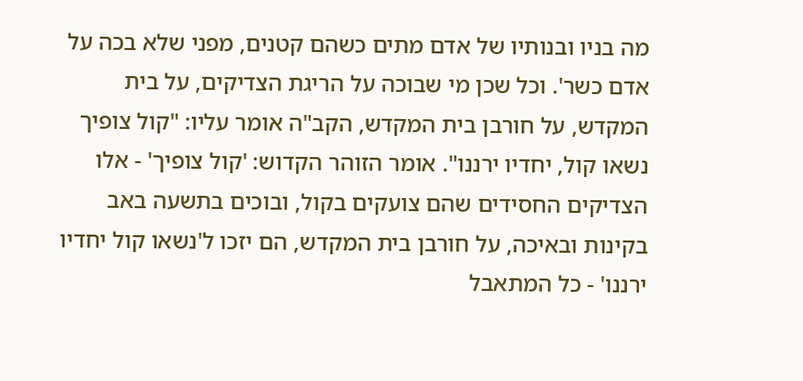מה בניו ובנותיו של אדם מתים כשהם קטנים, מפני שלא בכה על אדם כשר'. וכל שכן מי שבוכה על הריגת הצדיקים, על בית המקדש, על חורבן בית המקדש, הקב"ה אומר עליו: "קול צופיך נשאו קול, יחדיו ירננו". אומר הזוהר הקדוש: 'קול צופיך' - אלו הצדיקים החסידים שהם צועקים בקול, ובוכים בתשעה באב בקינות ובאיכה, על חורבן בית המקדש, הם יזכו ל'נשאו קול יחדיו ירננו' - כל המתאבל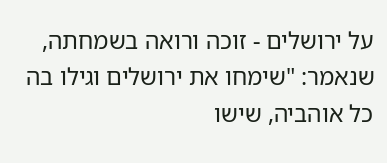על ירושלים - זוכה ורואה בשמחתה, שנאמר: "שימחו את ירושלים וגילו בה כל אוהביה, שישו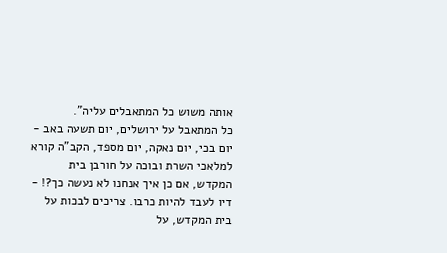אותה משוש כל המתאבלים עליה".
כל המתאבל על ירושלים, יום תשעה באב - יום בכי, יום נאקה, יום מספד, הקב"ה קורא למלאכי השרת ובוכה על חורבן בית המקדש, אם כן איך אנחנו לא נעשה כך?! - דיו לעבד להיות כרבו. צריכים לבכות על בית המקדש, על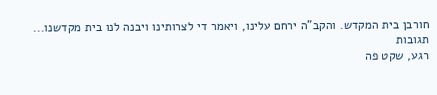חורבן בית המקדש. והקב"ה ירחם עלינו, ויאמר די לצרותינו ויבנה לנו בית מקדשנו...
תגובות
רגע, שקט פה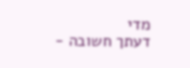מדי
דעתך חשובה -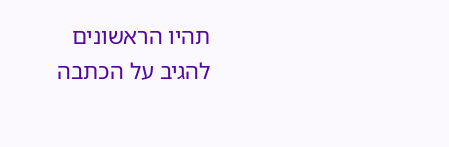תהיו הראשונים להגיב על הכתבה